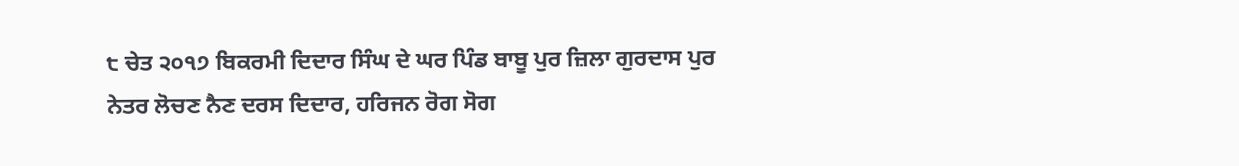੮ ਚੇਤ ੨੦੧੭ ਬਿਕਰਮੀ ਦਿਦਾਰ ਸਿੰਘ ਦੇ ਘਰ ਪਿੰਡ ਬਾਬੂ ਪੁਰ ਜ਼ਿਲਾ ਗੁਰਦਾਸ ਪੁਰ
ਨੇਤਰ ਲੋਚਣ ਨੈਣ ਦਰਸ ਦਿਦਾਰ, ਹਰਿਜਨ ਰੋਗ ਸੋਗ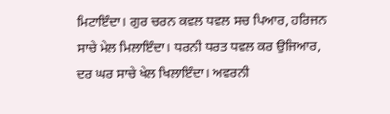ਮਿਟਾਇੰਦਾ। ਗੁਰ ਚਰਨ ਕਵਲ ਧਵਲ ਸਚ ਪਿਆਰ, ਹਰਿਜਨ ਸਾਚੇ ਮੇਲ ਮਿਲਾਇੰਦਾ। ਧਰਨੀ ਧਰਤ ਧਵਲ ਕਰ ਉਜਿਆਰ, ਦਰ ਘਰ ਸਾਚੇ ਖੇਲ ਖਿਲਾਇੰਦਾ। ਅਵਰਨੀ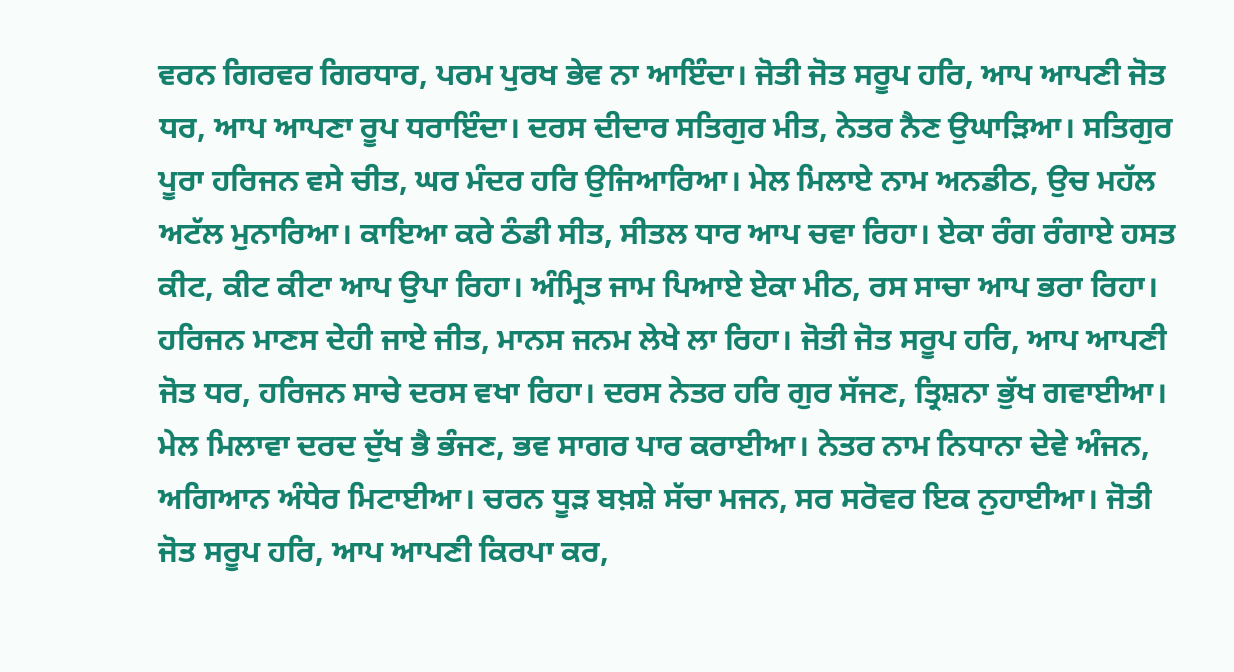ਵਰਨ ਗਿਰਵਰ ਗਿਰਧਾਰ, ਪਰਮ ਪੁਰਖ ਭੇਵ ਨਾ ਆਇੰਦਾ। ਜੋਤੀ ਜੋਤ ਸਰੂਪ ਹਰਿ, ਆਪ ਆਪਣੀ ਜੋਤ ਧਰ, ਆਪ ਆਪਣਾ ਰੂਪ ਧਰਾਇੰਦਾ। ਦਰਸ ਦੀਦਾਰ ਸਤਿਗੁਰ ਮੀਤ, ਨੇਤਰ ਨੈਣ ਉਘਾੜਿਆ। ਸਤਿਗੁਰ ਪੂਰਾ ਹਰਿਜਨ ਵਸੇ ਚੀਤ, ਘਰ ਮੰਦਰ ਹਰਿ ਉਜਿਆਰਿਆ। ਮੇਲ ਮਿਲਾਏ ਨਾਮ ਅਨਡੀਠ, ਉਚ ਮਹੱਲ ਅਟੱਲ ਮੁਨਾਰਿਆ। ਕਾਇਆ ਕਰੇ ਠੰਡੀ ਸੀਤ, ਸੀਤਲ ਧਾਰ ਆਪ ਚਵਾ ਰਿਹਾ। ਏਕਾ ਰੰਗ ਰੰਗਾਏ ਹਸਤ ਕੀਟ, ਕੀਟ ਕੀਟਾ ਆਪ ਉਪਾ ਰਿਹਾ। ਅੰਮ੍ਰਿਤ ਜਾਮ ਪਿਆਏ ਏਕਾ ਮੀਠ, ਰਸ ਸਾਚਾ ਆਪ ਭਰਾ ਰਿਹਾ। ਹਰਿਜਨ ਮਾਣਸ ਦੇਹੀ ਜਾਏ ਜੀਤ, ਮਾਨਸ ਜਨਮ ਲੇਖੇ ਲਾ ਰਿਹਾ। ਜੋਤੀ ਜੋਤ ਸਰੂਪ ਹਰਿ, ਆਪ ਆਪਣੀ ਜੋਤ ਧਰ, ਹਰਿਜਨ ਸਾਚੇ ਦਰਸ ਵਖਾ ਰਿਹਾ। ਦਰਸ ਨੇਤਰ ਹਰਿ ਗੁਰ ਸੱਜਣ, ਤ੍ਰਿਸ਼ਨਾ ਭੁੱਖ ਗਵਾਈਆ। ਮੇਲ ਮਿਲਾਵਾ ਦਰਦ ਦੁੱਖ ਭੈ ਭੰਜਣ, ਭਵ ਸਾਗਰ ਪਾਰ ਕਰਾਈਆ। ਨੇਤਰ ਨਾਮ ਨਿਧਾਨਾ ਦੇਵੇ ਅੰਜਨ, ਅਗਿਆਨ ਅੰਧੇਰ ਮਿਟਾਈਆ। ਚਰਨ ਧੂੜ ਬਖ਼ਸ਼ੇ ਸੱਚਾ ਮਜਨ, ਸਰ ਸਰੋਵਰ ਇਕ ਨੁਹਾਈਆ। ਜੋਤੀ ਜੋਤ ਸਰੂਪ ਹਰਿ, ਆਪ ਆਪਣੀ ਕਿਰਪਾ ਕਰ,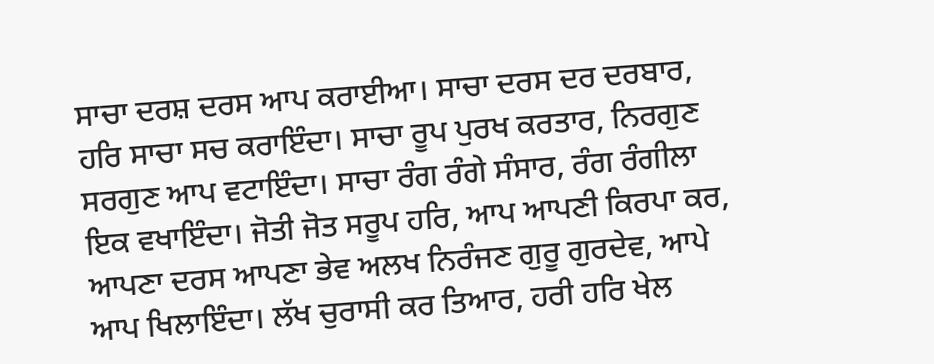ਸਾਚਾ ਦਰਸ਼ ਦਰਸ ਆਪ ਕਰਾਈਆ। ਸਾਚਾ ਦਰਸ ਦਰ ਦਰਬਾਰ, ਹਰਿ ਸਾਚਾ ਸਚ ਕਰਾਇੰਦਾ। ਸਾਚਾ ਰੂਪ ਪੁਰਖ ਕਰਤਾਰ, ਨਿਰਗੁਣ ਸਰਗੁਣ ਆਪ ਵਟਾਇੰਦਾ। ਸਾਚਾ ਰੰਗ ਰੰਗੇ ਸੰਸਾਰ, ਰੰਗ ਰੰਗੀਲਾ ਇਕ ਵਖਾਇੰਦਾ। ਜੋਤੀ ਜੋਤ ਸਰੂਪ ਹਰਿ, ਆਪ ਆਪਣੀ ਕਿਰਪਾ ਕਰ, ਆਪਣਾ ਦਰਸ ਆਪਣਾ ਭੇਵ ਅਲਖ ਨਿਰੰਜਣ ਗੁਰੂ ਗੁਰਦੇਵ, ਆਪੇ ਆਪ ਖਿਲਾਇੰਦਾ। ਲੱਖ ਚੁਰਾਸੀ ਕਰ ਤਿਆਰ, ਹਰੀ ਹਰਿ ਖੇਲ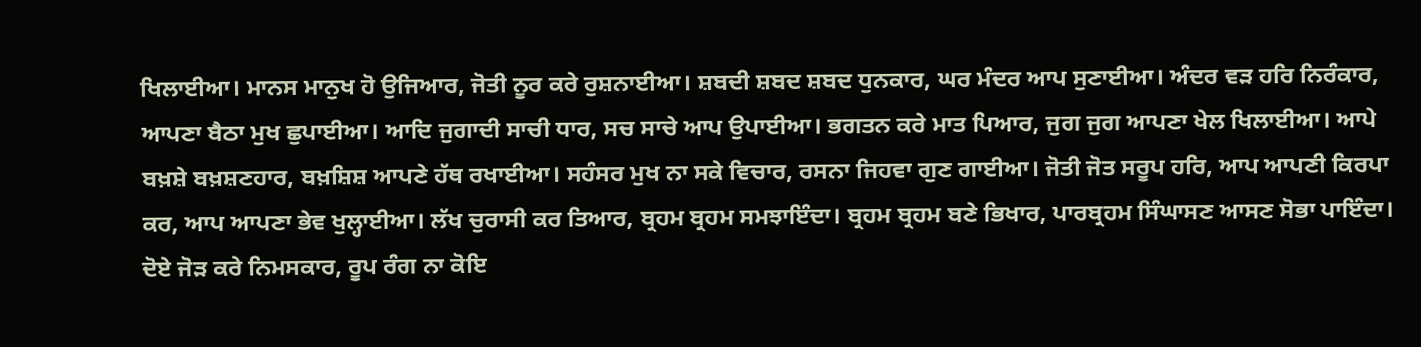ਖਿਲਾਈਆ। ਮਾਨਸ ਮਾਨੁਖ ਹੋ ਉਜਿਆਰ, ਜੋਤੀ ਨੂਰ ਕਰੇ ਰੁਸ਼ਨਾਈਆ। ਸ਼ਬਦੀ ਸ਼ਬਦ ਸ਼ਬਦ ਧੁਨਕਾਰ, ਘਰ ਮੰਦਰ ਆਪ ਸੁਣਾਈਆ। ਅੰਦਰ ਵੜ ਹਰਿ ਨਿਰੰਕਾਰ, ਆਪਣਾ ਬੈਠਾ ਮੁਖ ਛੁਪਾਈਆ। ਆਦਿ ਜੁਗਾਦੀ ਸਾਚੀ ਧਾਰ, ਸਚ ਸਾਚੇ ਆਪ ਉਪਾਈਆ। ਭਗਤਨ ਕਰੇ ਮਾਤ ਪਿਆਰ, ਜੁਗ ਜੁਗ ਆਪਣਾ ਖੇਲ ਖਿਲਾਈਆ। ਆਪੇ ਬਖ਼ਸ਼ੇ ਬਖ਼ਸ਼ਣਹਾਰ, ਬਖ਼ਸ਼ਿਸ਼ ਆਪਣੇ ਹੱਥ ਰਖਾਈਆ। ਸਹੰਸਰ ਮੁਖ ਨਾ ਸਕੇ ਵਿਚਾਰ, ਰਸਨਾ ਜਿਹਵਾ ਗੁਣ ਗਾਈਆ। ਜੋਤੀ ਜੋਤ ਸਰੂਪ ਹਰਿ, ਆਪ ਆਪਣੀ ਕਿਰਪਾ ਕਰ, ਆਪ ਆਪਣਾ ਭੇਵ ਖੁਲ੍ਹਾਈਆ। ਲੱਖ ਚੁਰਾਸੀ ਕਰ ਤਿਆਰ, ਬ੍ਰਹਮ ਬ੍ਰਹਮ ਸਮਝਾਇੰਦਾ। ਬ੍ਰਹਮ ਬ੍ਰਹਮ ਬਣੇ ਭਿਖਾਰ, ਪਾਰਬ੍ਰਹਮ ਸਿੰਘਾਸਣ ਆਸਣ ਸੋਭਾ ਪਾਇੰਦਾ। ਦੋਏ ਜੋੜ ਕਰੇ ਨਿਮਸਕਾਰ, ਰੂਪ ਰੰਗ ਨਾ ਕੋਇ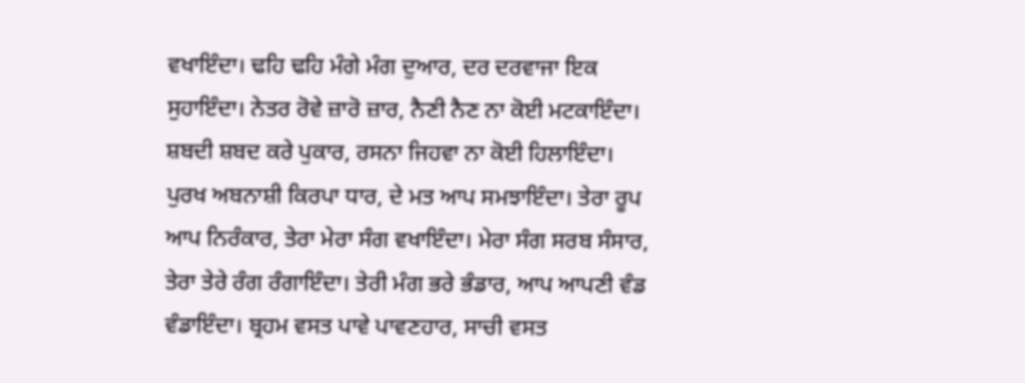ਵਖਾਇੰਦਾ। ਢਹਿ ਢਹਿ ਮੰਗੇ ਮੰਗ ਦੁਆਰ, ਦਰ ਦਰਵਾਜਾ ਇਕ ਸੁਹਾਇੰਦਾ। ਨੇਤਰ ਰੋਵੇ ਜ਼ਾਰੋ ਜ਼ਾਰ, ਨੈਣੀ ਨੈਣ ਨਾ ਕੋਈ ਮਟਕਾਇੰਦਾ। ਸ਼ਬਦੀ ਸ਼ਬਦ ਕਰੇ ਪੁਕਾਰ, ਰਸਨਾ ਜਿਹਵਾ ਨਾ ਕੋਈ ਹਿਲਾਇੰਦਾ। ਪੁਰਖ ਅਬਨਾਸ਼ੀ ਕਿਰਪਾ ਧਾਰ, ਦੇ ਮਤ ਆਪ ਸਮਝਾਇੰਦਾ। ਤੇਰਾ ਰੂਪ ਆਪ ਨਿਰੰਕਾਰ, ਤੇਰਾ ਮੇਰਾ ਸੰਗ ਵਖਾਇੰਦਾ। ਮੇਰਾ ਸੰਗ ਸਰਬ ਸੰਸਾਰ, ਤੇਰਾ ਤੇਰੇ ਰੰਗ ਰੰਗਾਇੰਦਾ। ਤੇਰੀ ਮੰਗ ਭਰੇ ਭੰਡਾਰ, ਆਪ ਆਪਣੀ ਵੰਡ ਵੰਡਾਇੰਦਾ। ਬ੍ਰਹਮ ਵਸਤ ਪਾਵੇ ਪਾਵਣਹਾਰ, ਸਾਚੀ ਵਸਤ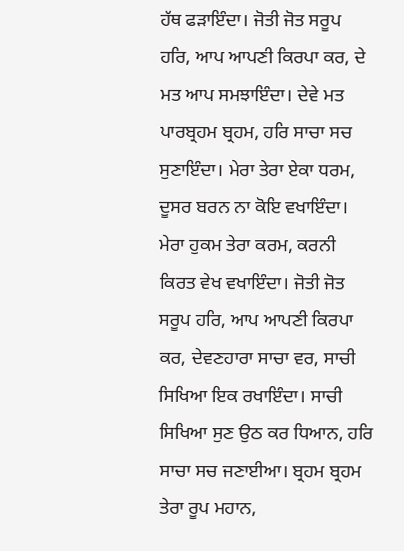ਹੱਥ ਫੜਾਇੰਦਾ। ਜੋਤੀ ਜੋਤ ਸਰੂਪ ਹਰਿ, ਆਪ ਆਪਣੀ ਕਿਰਪਾ ਕਰ, ਦੇ ਮਤ ਆਪ ਸਮਝਾਇੰਦਾ। ਦੇਵੇ ਮਤ ਪਾਰਬ੍ਰਹਮ ਬ੍ਰਹਮ, ਹਰਿ ਸਾਚਾ ਸਚ ਸੁਣਾਇੰਦਾ। ਮੇਰਾ ਤੇਰਾ ਏਕਾ ਧਰਮ, ਦੂਸਰ ਬਰਨ ਨਾ ਕੋਇ ਵਖਾਇੰਦਾ। ਮੇਰਾ ਹੁਕਮ ਤੇਰਾ ਕਰਮ, ਕਰਨੀ ਕਿਰਤ ਵੇਖ ਵਖਾਇੰਦਾ। ਜੋਤੀ ਜੋਤ ਸਰੂਪ ਹਰਿ, ਆਪ ਆਪਣੀ ਕਿਰਪਾ ਕਰ, ਦੇਵਣਹਾਰਾ ਸਾਚਾ ਵਰ, ਸਾਚੀ ਸਿਖਿਆ ਇਕ ਰਖਾਇੰਦਾ। ਸਾਚੀ ਸਿਖਿਆ ਸੁਣ ਉਠ ਕਰ ਧਿਆਨ, ਹਰਿ ਸਾਚਾ ਸਚ ਜਣਾਈਆ। ਬ੍ਰਹਮ ਬ੍ਰਹਮ ਤੇਰਾ ਰੂਪ ਮਹਾਨ,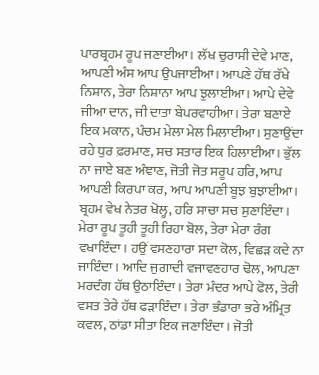ਪਾਰਬ੍ਰਹਮ ਰੂਪ ਜਣਾਈਆ। ਲੱਖ ਚੁਰਾਸੀ ਦੇਵੇ ਮਾਣ, ਆਪਣੀ ਅੰਸ ਆਪ ਉਪਜਾਈਆ। ਆਪਣੇ ਹੱਥ ਰੱਖੇ ਨਿਸ਼ਾਨ, ਤੇਰਾ ਨਿਸ਼ਾਨਾ ਆਪ ਝੁਲਾਈਆ। ਆਪੇ ਦੇਵੇ ਜੀਆ ਦਾਨ, ਜੀ ਦਾਤਾ ਬੇਪਰਵਾਹੀਆ। ਤੇਰਾ ਬਣਾਏ ਇਕ ਮਕਾਨ, ਪੰਚਮ ਮੇਲਾ ਮੇਲ ਮਿਲਾਈਆ। ਸੁਣਾਉਂਦਾ ਰਹੇ ਧੁਰ ਫ਼ਰਮਾਣ, ਸਚ ਸਤਾਰ ਇਕ ਹਿਲਾਈਆ। ਭੁੱਲ ਨਾ ਜਾਏ ਬਣ ਅੰਞਾਣ, ਜੋਤੀ ਜੋਤ ਸਰੂਪ ਹਰਿ, ਆਪ ਆਪਣੀ ਕਿਰਪਾ ਕਰ, ਆਪ ਆਪਣੀ ਬੂਝ ਬੁਝਾਈਆ। ਬ੍ਰਹਮ ਵੇਖ ਨੇਤਰ ਖੋਲ੍ਹ, ਹਰਿ ਸਾਚਾ ਸਚ ਸੁਣਾਇੰਦਾ। ਮੇਰਾ ਰੂਪ ਤੂਹੀ ਤੂਹੀ ਰਿਹਾ ਬੋਲ, ਤੇਰਾ ਮੇਰਾ ਰੰਗ ਵਖਾਇੰਦਾ। ਹਉਂ ਵਸਣਹਾਰਾ ਸਦਾ ਕੋਲ, ਵਿਛੜ ਕਦੇ ਨਾ ਜਾਇੰਦਾ। ਆਦਿ ਜੁਗਾਦੀ ਵਜਾਵਣਹਾਰ ਢੋਲ, ਆਪਣਾ ਮਰਦੰਗ ਹੱਥ ਉਠਾਇੰਦਾ। ਤੇਰਾ ਮੰਦਰ ਆਪੇ ਫੋਲ, ਤੇਰੀ ਵਸਤ ਤੇਰੇ ਹੱਥ ਫੜਾਇੰਦਾ। ਤੇਰਾ ਭੰਡਾਰਾ ਭਰੇ ਅੰਮ੍ਰਿਤ ਕਵਲ, ਠਾਂਡਾ ਸੀਤਾ ਇਕ ਜਣਾਇੰਦਾ। ਜੋਤੀ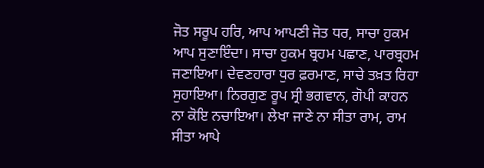ਜੋਤ ਸਰੂਪ ਹਰਿ, ਆਪ ਆਪਣੀ ਜੋਤ ਧਰ, ਸਾਚਾ ਹੁਕਮ ਆਪ ਸੁਣਾਇੰਦਾ। ਸਾਚਾ ਹੁਕਮ ਬ੍ਰਹਮ ਪਛਾਣ, ਪਾਰਬ੍ਰਹਮ ਜਣਾਇਆ। ਦੇਵਣਹਾਰਾ ਧੁਰ ਫ਼ਰਮਾਣ, ਸਾਚੇ ਤਖ਼ਤ ਰਿਹਾ ਸੁਹਾਇਆ। ਨਿਰਗੁਣ ਰੂਪ ਸ੍ਰੀ ਭਗਵਾਨ, ਗੋਪੀ ਕਾਹਨ ਨਾ ਕੋਇ ਨਚਾਇਆ। ਲੇਖਾ ਜਾਣੇ ਨਾ ਸੀਤਾ ਰਾਮ, ਰਾਮ ਸੀਤਾ ਆਪੇ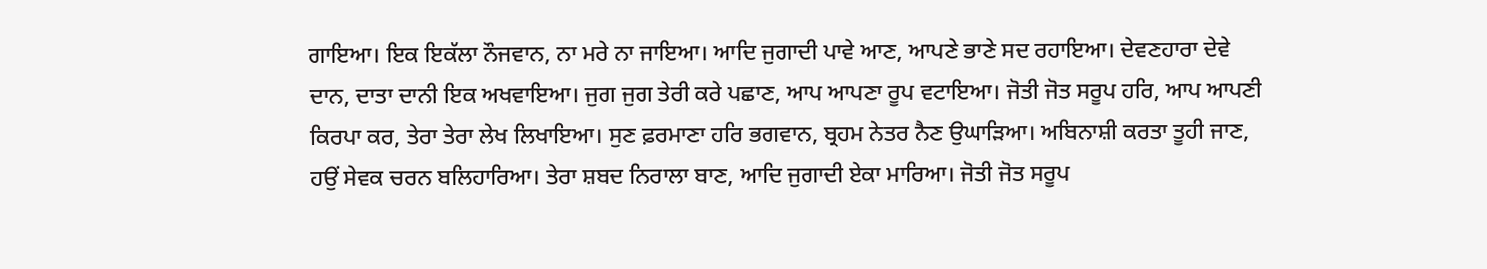ਗਾਇਆ। ਇਕ ਇਕੱਲਾ ਨੌਜਵਾਨ, ਨਾ ਮਰੇ ਨਾ ਜਾਇਆ। ਆਦਿ ਜੁਗਾਦੀ ਪਾਵੇ ਆਣ, ਆਪਣੇ ਭਾਣੇ ਸਦ ਰਹਾਇਆ। ਦੇਵਣਹਾਰਾ ਦੇਵੇ ਦਾਨ, ਦਾਤਾ ਦਾਨੀ ਇਕ ਅਖਵਾਇਆ। ਜੁਗ ਜੁਗ ਤੇਰੀ ਕਰੇ ਪਛਾਣ, ਆਪ ਆਪਣਾ ਰੂਪ ਵਟਾਇਆ। ਜੋਤੀ ਜੋਤ ਸਰੂਪ ਹਰਿ, ਆਪ ਆਪਣੀ ਕਿਰਪਾ ਕਰ, ਤੇਰਾ ਤੇਰਾ ਲੇਖ ਲਿਖਾਇਆ। ਸੁਣ ਫ਼ਰਮਾਣਾ ਹਰਿ ਭਗਵਾਨ, ਬ੍ਰਹਮ ਨੇਤਰ ਨੈਣ ਉਘਾੜਿਆ। ਅਬਿਨਾਸ਼ੀ ਕਰਤਾ ਤੂਹੀ ਜਾਣ, ਹਉਂ ਸੇਵਕ ਚਰਨ ਬਲਿਹਾਰਿਆ। ਤੇਰਾ ਸ਼ਬਦ ਨਿਰਾਲਾ ਬਾਣ, ਆਦਿ ਜੁਗਾਦੀ ਏਕਾ ਮਾਰਿਆ। ਜੋਤੀ ਜੋਤ ਸਰੂਪ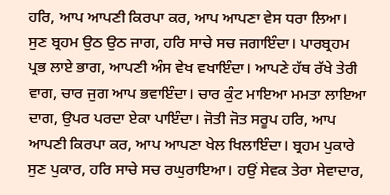ਹਰਿ, ਆਪ ਆਪਣੀ ਕਿਰਪਾ ਕਰ, ਆਪ ਆਪਣਾ ਵੇਸ ਧਰਾ ਲਿਆ। ਸੁਣ ਬ੍ਰਹਮ ਉਠ ਉਠ ਜਾਗ, ਹਰਿ ਸਾਚੇ ਸਚ ਜਗਾਇੰਦਾ। ਪਾਰਬ੍ਰਹਮ ਪ੍ਰਭ ਲਾਏ ਭਾਗ, ਆਪਣੀ ਅੰਸ ਵੇਖ ਵਖਾਇੰਦਾ। ਆਪਣੇ ਹੱਥ ਰੱਖੇ ਤੇਰੀ ਵਾਗ, ਚਾਰ ਜੁਗ ਆਪ ਭਵਾਇੰਦਾ। ਚਾਰ ਕੁੰਟ ਮਾਇਆ ਮਮਤਾ ਲਾਇਆ ਦਾਗ, ਉਪਰ ਪਰਦਾ ਏਕਾ ਪਾਇੰਦਾ। ਜੋਤੀ ਜੋਤ ਸਰੂਪ ਹਰਿ, ਆਪ ਆਪਣੀ ਕਿਰਪਾ ਕਰ, ਆਪ ਆਪਣਾ ਖੇਲ ਖਿਲਾਇੰਦਾ। ਬ੍ਰਹਮ ਪੁਕਾਰੇ ਸੁਣ ਪੁਕਾਰ, ਹਰਿ ਸਾਚੇ ਸਚ ਰਘੁਰਾਇਆ। ਹਉਂ ਸੇਵਕ ਤੇਰਾ ਸੇਵਾਦਾਰ,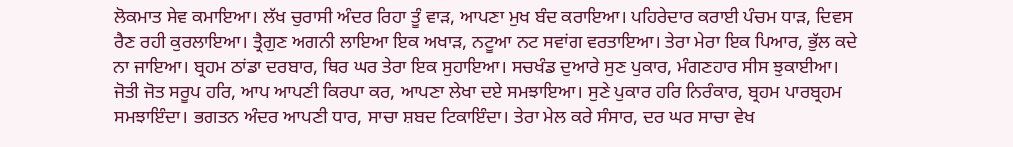ਲੋਕਮਾਤ ਸੇਵ ਕਮਾਇਆ। ਲੱਖ ਚੁਰਾਸੀ ਅੰਦਰ ਰਿਹਾ ਤੂੰ ਵਾੜ, ਆਪਣਾ ਮੁਖ ਬੰਦ ਕਰਾਇਆ। ਪਹਿਰੇਦਾਰ ਕਰਾਈ ਪੰਚਮ ਧਾੜ, ਦਿਵਸ ਰੈਣ ਰਹੀ ਕੁਰਲਾਇਆ। ਤ੍ਰੈਗੁਣ ਅਗਨੀ ਲਾਇਆ ਇਕ ਅਖਾੜ, ਨਟੂਆ ਨਟ ਸਵਾਂਗ ਵਰਤਾਇਆ। ਤੇਰਾ ਮੇਰਾ ਇਕ ਪਿਆਰ, ਭੁੱਲ ਕਦੇ ਨਾ ਜਾਇਆ। ਬ੍ਰਹਮ ਠਾਂਡਾ ਦਰਬਾਰ, ਥਿਰ ਘਰ ਤੇਰਾ ਇਕ ਸੁਹਾਇਆ। ਸਚਖੰਡ ਦੁਆਰੇ ਸੁਣ ਪੁਕਾਰ, ਮੰਗਣਹਾਰ ਸੀਸ ਝੁਕਾਈਆ। ਜੋਤੀ ਜੋਤ ਸਰੂਪ ਹਰਿ, ਆਪ ਆਪਣੀ ਕਿਰਪਾ ਕਰ, ਆਪਣਾ ਲੇਖਾ ਦਏ ਸਮਝਾਇਆ। ਸੁਣੇ ਪੁਕਾਰ ਹਰਿ ਨਿਰੰਕਾਰ, ਬ੍ਰਹਮ ਪਾਰਬ੍ਰਹਮ ਸਮਝਾਇੰਦਾ। ਭਗਤਨ ਅੰਦਰ ਆਪਣੀ ਧਾਰ, ਸਾਚਾ ਸ਼ਬਦ ਟਿਕਾਇੰਦਾ। ਤੇਰਾ ਮੇਲ ਕਰੇ ਸੰਸਾਰ, ਦਰ ਘਰ ਸਾਚਾ ਵੇਖ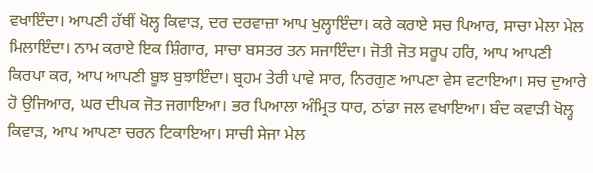ਵਖਾਇੰਦਾ। ਆਪਣੀ ਹੱਥੀਂ ਖੋਲ੍ਹ ਕਿਵਾੜ, ਦਰ ਦਰਵਾਜ਼ਾ ਆਪ ਖੁਲ੍ਹਾਇੰਦਾ। ਕਰੇ ਕਰਾਏ ਸਚ ਪਿਆਰ, ਸਾਚਾ ਮੇਲਾ ਮੇਲ ਮਿਲਾਇੰਦਾ। ਨਾਮ ਕਰਾਏ ਇਕ ਸ਼ਿੰਗਾਰ, ਸਾਚਾ ਬਸਤਰ ਤਨ ਸਜਾਇੰਦਾ। ਜੋਤੀ ਜੋਤ ਸਰੂਪ ਹਰਿ, ਆਪ ਆਪਣੀ ਕਿਰਪਾ ਕਰ, ਆਪ ਆਪਣੀ ਬੂਝ ਬੁਝਾਇੰਦਾ। ਬ੍ਰਹਮ ਤੇਰੀ ਪਾਵੇ ਸਾਰ, ਨਿਰਗੁਣ ਆਪਣਾ ਵੇਸ ਵਟਾਇਆ। ਸਚ ਦੁਆਰੇ ਹੋ ਉਜਿਆਰ, ਘਰ ਦੀਪਕ ਜੋਤ ਜਗਾਇਆ। ਭਰ ਪਿਆਲਾ ਅੰਮ੍ਰਿਤ ਧਾਰ, ਠਾਂਡਾ ਜਲ ਵਖਾਇਆ। ਬੰਦ ਕਵਾੜੀ ਖੋਲ੍ਹ ਕਿਵਾੜ, ਆਪ ਆਪਣਾ ਚਰਨ ਟਿਕਾਇਆ। ਸਾਚੀ ਸੇਜਾ ਮੇਲ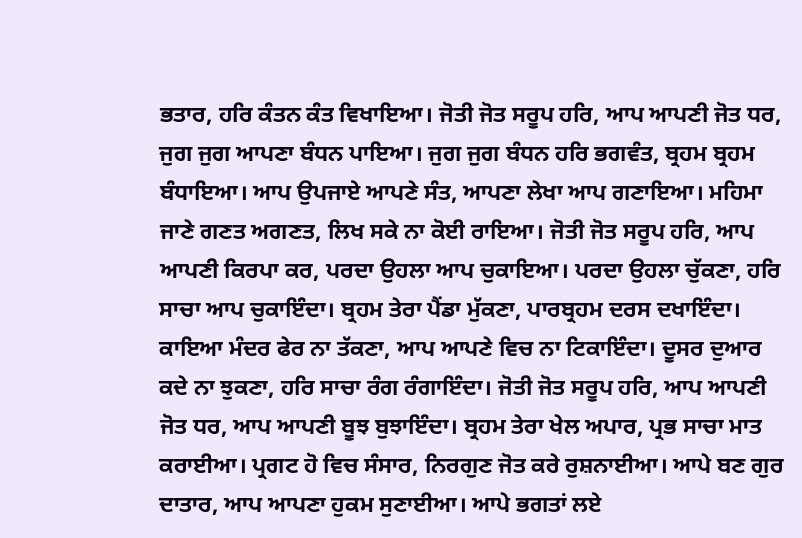ਭਤਾਰ, ਹਰਿ ਕੰਤਨ ਕੰਤ ਵਿਖਾਇਆ। ਜੋਤੀ ਜੋਤ ਸਰੂਪ ਹਰਿ, ਆਪ ਆਪਣੀ ਜੋਤ ਧਰ, ਜੁਗ ਜੁਗ ਆਪਣਾ ਬੰਧਨ ਪਾਇਆ। ਜੁਗ ਜੁਗ ਬੰਧਨ ਹਰਿ ਭਗਵੰਤ, ਬ੍ਰਹਮ ਬ੍ਰਹਮ ਬੰਧਾਇਆ। ਆਪ ਉਪਜਾਏ ਆਪਣੇ ਸੰਤ, ਆਪਣਾ ਲੇਖਾ ਆਪ ਗਣਾਇਆ। ਮਹਿਮਾ ਜਾਣੇ ਗਣਤ ਅਗਣਤ, ਲਿਖ ਸਕੇ ਨਾ ਕੋਈ ਰਾਇਆ। ਜੋਤੀ ਜੋਤ ਸਰੂਪ ਹਰਿ, ਆਪ ਆਪਣੀ ਕਿਰਪਾ ਕਰ, ਪਰਦਾ ਉਹਲਾ ਆਪ ਚੁਕਾਇਆ। ਪਰਦਾ ਉਹਲਾ ਚੁੱਕਣਾ, ਹਰਿ ਸਾਚਾ ਆਪ ਚੁਕਾਇੰਦਾ। ਬ੍ਰਹਮ ਤੇਰਾ ਪੈਂਡਾ ਮੁੱਕਣਾ, ਪਾਰਬ੍ਰਹਮ ਦਰਸ ਦਖਾਇੰਦਾ। ਕਾਇਆ ਮੰਦਰ ਫੇਰ ਨਾ ਤੱਕਣਾ, ਆਪ ਆਪਣੇ ਵਿਚ ਨਾ ਟਿਕਾਇੰਦਾ। ਦੂਸਰ ਦੁਆਰ ਕਦੇ ਨਾ ਝੁਕਣਾ, ਹਰਿ ਸਾਚਾ ਰੰਗ ਰੰਗਾਇੰਦਾ। ਜੋਤੀ ਜੋਤ ਸਰੂਪ ਹਰਿ, ਆਪ ਆਪਣੀ ਜੋਤ ਧਰ, ਆਪ ਆਪਣੀ ਬੂਝ ਬੁਝਾਇੰਦਾ। ਬ੍ਰਹਮ ਤੇਰਾ ਖੇਲ ਅਪਾਰ, ਪ੍ਰਭ ਸਾਚਾ ਮਾਤ ਕਰਾਈਆ। ਪ੍ਰਗਟ ਹੋ ਵਿਚ ਸੰਸਾਰ, ਨਿਰਗੁਣ ਜੋਤ ਕਰੇ ਰੁਸ਼ਨਾਈਆ। ਆਪੇ ਬਣ ਗੁਰ ਦਾਤਾਰ, ਆਪ ਆਪਣਾ ਹੁਕਮ ਸੁਣਾਈਆ। ਆਪੇ ਭਗਤਾਂ ਲਏ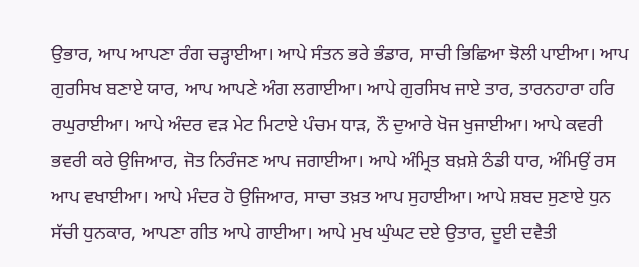ਉਭਾਰ, ਆਪ ਆਪਣਾ ਰੰਗ ਚੜ੍ਹਾਈਆ। ਆਪੇ ਸੰਤਨ ਭਰੇ ਭੰਡਾਰ, ਸਾਚੀ ਭਿਛਿਆ ਝੋਲੀ ਪਾਈਆ। ਆਪ ਗੁਰਸਿਖ ਬਣਾਏ ਯਾਰ, ਆਪ ਆਪਣੇ ਅੰਗ ਲਗਾਈਆ। ਆਪੇ ਗੁਰਸਿਖ ਜਾਏ ਤਾਰ, ਤਾਰਨਹਾਰਾ ਹਰਿ ਰਘੁਰਾਈਆ। ਆਪੇ ਅੰਦਰ ਵੜ ਮੇਟ ਮਿਟਾਏ ਪੰਚਮ ਧਾੜ, ਨੌ ਦੁਆਰੇ ਖੋਜ ਖੁਜਾਈਆ। ਆਪੇ ਕਵਰੀ ਭਵਰੀ ਕਰੇ ਉਜਿਆਰ, ਜੋਤ ਨਿਰੰਜਣ ਆਪ ਜਗਾਈਆ। ਆਪੇ ਅੰਮ੍ਰਿਤ ਬਖ਼ਸ਼ੇ ਠੰਡੀ ਧਾਰ, ਅੰਮਿਉਂ ਰਸ ਆਪ ਵਖਾਈਆ। ਆਪੇ ਮੰਦਰ ਹੋ ਉਜਿਆਰ, ਸਾਚਾ ਤਖ਼ਤ ਆਪ ਸੁਹਾਈਆ। ਆਪੇ ਸ਼ਬਦ ਸੁਣਾਏ ਧੁਨ ਸੱਚੀ ਧੁਨਕਾਰ, ਆਪਣਾ ਗੀਤ ਆਪੇ ਗਾਈਆ। ਆਪੇ ਮੁਖ ਘੁੰਘਟ ਦਏ ਉਤਾਰ, ਦੂਈ ਦਵੈਤੀ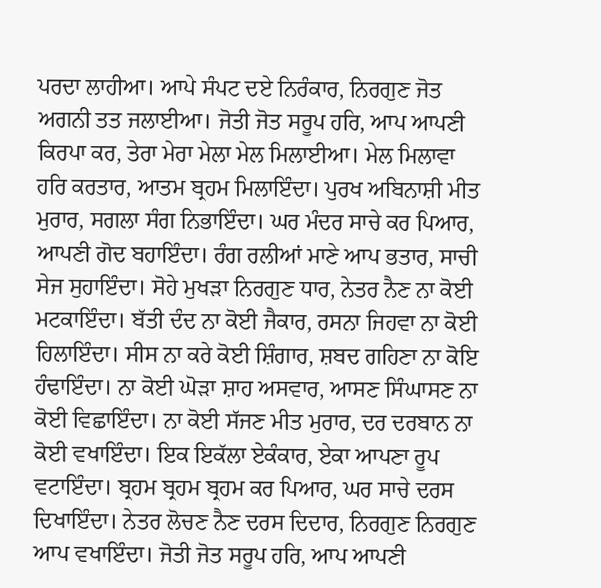ਪਰਦਾ ਲਾਹੀਆ। ਆਪੇ ਸੰਪਟ ਦਏ ਨਿਰੰਕਾਰ, ਨਿਰਗੁਣ ਜੋਤ ਅਗਨੀ ਤਤ ਜਲਾਈਆ। ਜੋਤੀ ਜੋਤ ਸਰੂਪ ਹਰਿ, ਆਪ ਆਪਣੀ ਕਿਰਪਾ ਕਰ, ਤੇਰਾ ਮੇਰਾ ਮੇਲਾ ਮੇਲ ਮਿਲਾਈਆ। ਮੇਲ ਮਿਲਾਵਾ ਹਰਿ ਕਰਤਾਰ, ਆਤਮ ਬ੍ਰਹਮ ਮਿਲਾਇੰਦਾ। ਪੁਰਖ ਅਬਿਨਾਸ਼ੀ ਮੀਤ ਮੁਰਾਰ, ਸਗਲਾ ਸੰਗ ਨਿਭਾਇੰਦਾ। ਘਰ ਮੰਦਰ ਸਾਚੇ ਕਰ ਪਿਆਰ, ਆਪਣੀ ਗੋਦ ਬਹਾਇੰਦਾ। ਰੰਗ ਰਲੀਆਂ ਮਾਣੇ ਆਪ ਭਤਾਰ, ਸਾਚੀ ਸੇਜ ਸੁਹਾਇੰਦਾ। ਸੋਹੇ ਮੁਖੜਾ ਨਿਰਗੁਣ ਧਾਰ, ਨੇਤਰ ਨੈਣ ਨਾ ਕੋਈ ਮਟਕਾਇੰਦਾ। ਬੱਤੀ ਦੰਦ ਨਾ ਕੋਈ ਜੈਕਾਰ, ਰਸਨਾ ਜਿਹਵਾ ਨਾ ਕੋਈ ਹਿਲਾਇੰਦਾ। ਸੀਸ ਨਾ ਕਰੇ ਕੋਈ ਸ਼ਿੰਗਾਰ, ਸ਼ਬਦ ਗਹਿਣਾ ਨਾ ਕੋਇ ਹੰਢਾਇੰਦਾ। ਨਾ ਕੋਈ ਘੋੜਾ ਸ਼ਾਹ ਅਸਵਾਰ, ਆਸਣ ਸਿੰਘਾਸਣ ਨਾ ਕੋਈ ਵਿਛਾਇੰਦਾ। ਨਾ ਕੋਈ ਸੱਜਣ ਮੀਤ ਮੁਰਾਰ, ਦਰ ਦਰਬਾਨ ਨਾ ਕੋਈ ਵਖਾਇੰਦਾ। ਇਕ ਇਕੱਲਾ ਏਕੰਕਾਰ, ਏਕਾ ਆਪਣਾ ਰੂਪ ਵਟਾਇੰਦਾ। ਬ੍ਰਹਮ ਬ੍ਰਹਮ ਬ੍ਰਹਮ ਕਰ ਪਿਆਰ, ਘਰ ਸਾਚੇ ਦਰਸ ਦਿਖਾਇੰਦਾ। ਨੇਤਰ ਲੋਚਣ ਨੈਣ ਦਰਸ ਦਿਦਾਰ, ਨਿਰਗੁਣ ਨਿਰਗੁਣ ਆਪ ਵਖਾਇੰਦਾ। ਜੋਤੀ ਜੋਤ ਸਰੂਪ ਹਰਿ, ਆਪ ਆਪਣੀ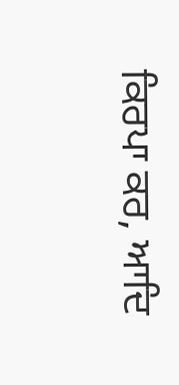ਕਿਰਪਾ ਕਰ, ਆਦਿ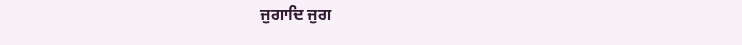ਜੁਗਾਦਿ ਜੁਗ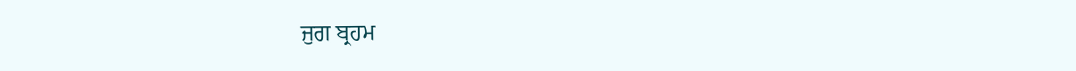ਜੁਗ ਬ੍ਰਹਮ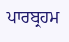ਪਾਰਬ੍ਰਹਮ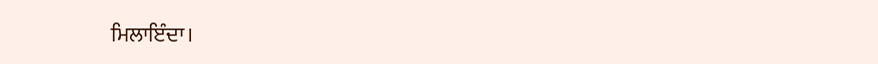ਮਿਲਾਇੰਦਾ।